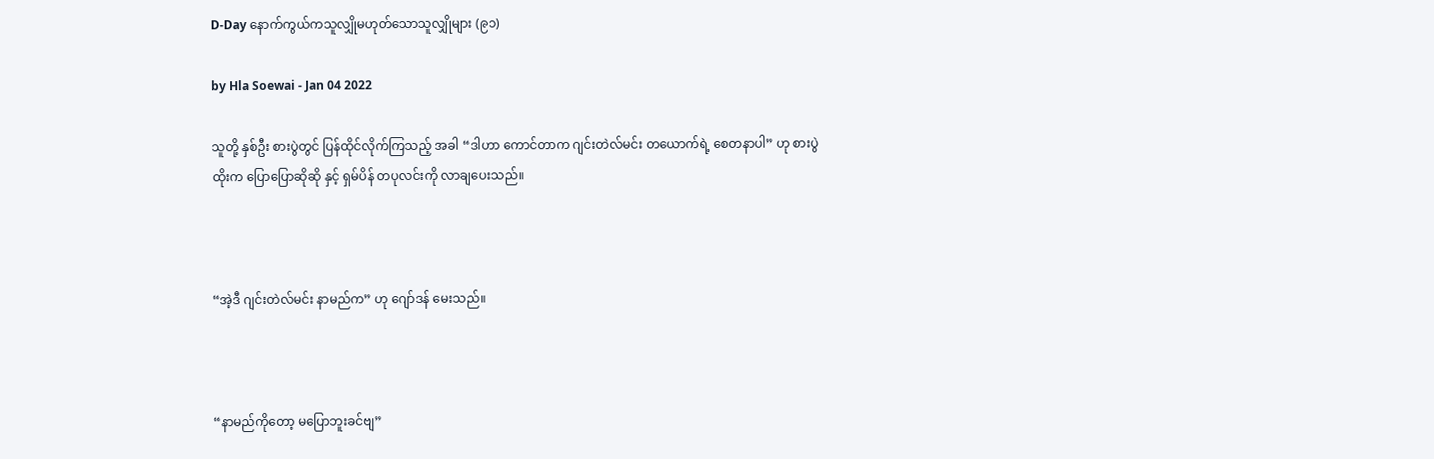D-Day နောက်ကွယ်ကသူလျှိုမဟုတ်သောသူလျှိုများ (၉၁)

by Hla Soewai - Jan 04 2022

သူတို့ နှစ်ဦး စားပွဲတွင် ပြန်ထိုင်လိုက်ကြသည့် အခါ “ဒါဟာ ကောင်တာက ဂျင်းတဲလ်မင်း တယောက်ရဲ့ စေတနာပါ” ဟု စားပွဲထိုးက ပြောပြောဆိုဆို နှင့် ရှမ်ပိန် တပုလင်းကို လာချပေးသည်။



“အဲ့ဒီ ဂျင်းတဲလ်မင်း နာမည်က” ဟု ဂျော်ဒန် မေးသည်။



“နာမည်ကိုတော့ မပြောဘူးခင်ဗျ”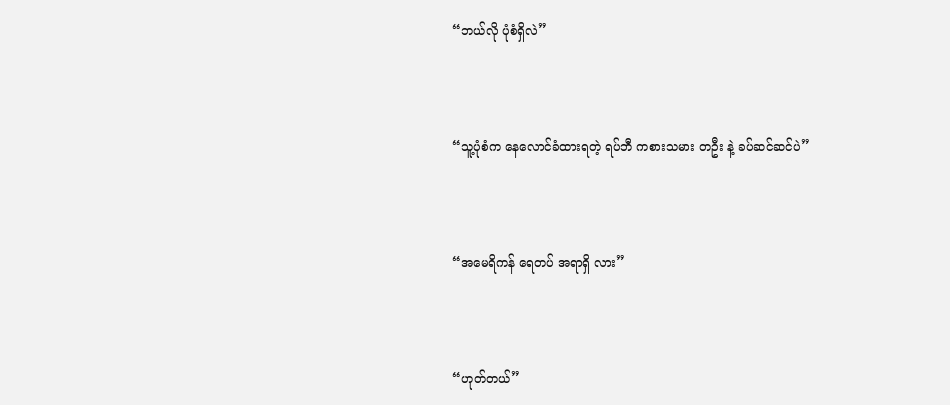“ဘယ်လို ပုံစံရှိလဲ”



“သူ့ပုံစံက နေလောင်ခံထားရတဲ့ ရပ်ဘီ ကစားသမား တဦး နဲ့ ခပ်ဆင်ဆင်ပဲ”



“အမေရိကန် ရေတပ် အရာရှိ လား”



“ဟုတ်တယ်”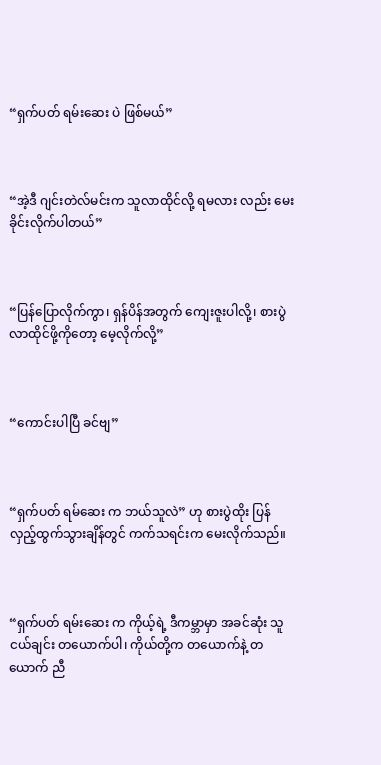“ရှက်ပတ် ရမ်းဆေး ပဲ ဖြစ်မယ်”



“အဲ့ဒီ ဂျင်းတဲလ်မင်းက သူလာထိုင်လို့ ရမလား လည်း မေးခိုင်းလိုက်ပါတယ်”



“ပြန်ပြောလိုက်ကွာ၊ ရှန်ပိန်အတွက် ကျေးဇူးပါလို့၊ စားပွဲ လာထိုင်ဖို့ကိုတော့ မေ့လိုက်လို့”



“ကောင်းပါပြီ ခင်ဗျ”



“ရှက်ပတ် ရမ်ဆေး က ဘယ်သူလဲ” ဟု စားပွဲထိုး ပြန်လှည့်ထွက်သွားချိန်တွင် ကက်သရင်းက မေးလိုက်သည်။



“ရှက်ပတ် ရမ်းဆေး က ကိုယ့်ရဲ့ ဒီကမ္ဘာမှာ အခင်ဆုံး သူငယ်ချင်း တယောက်ပါ၊ ကိုယ်တို့က တယောက်နဲ့ တယောက် ညီ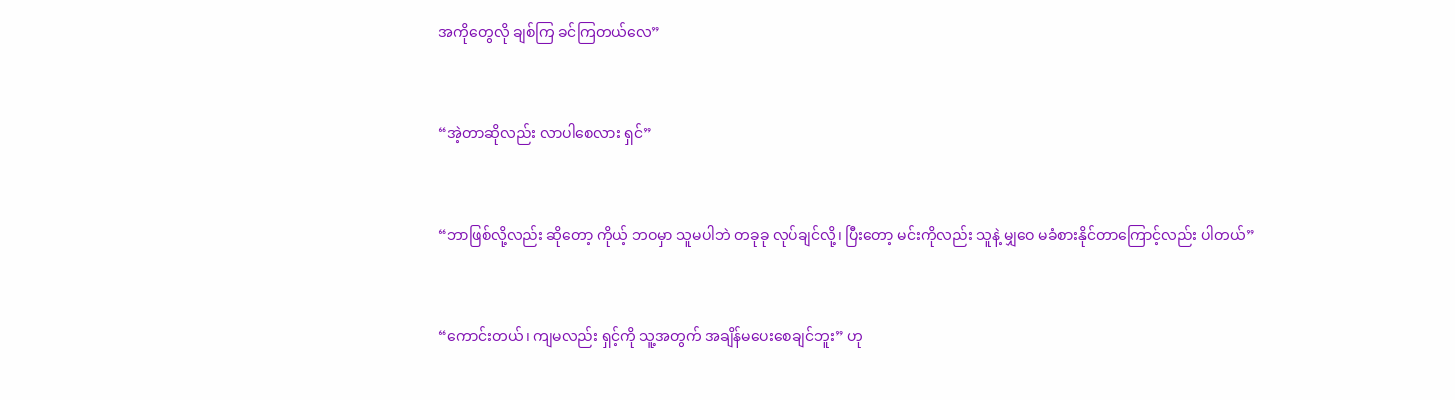အကိုတွေလို ချစ်ကြ ခင်ကြတယ်လေ”



“အဲ့တာဆိုလည်း လာပါစေလား ရှင်”



“ဘာဖြစ်လို့လည်း ဆိုတော့ ကိုယ့် ဘဝမှာ သူမပါဘဲ တခုခု လုပ်ချင်လို့၊ ပြီးတော့ မင်းကိုလည်း သူနဲ့ မျှဝေ မခံစားနိုင်တာကြောင့်လည်း ပါတယ်”



“ကောင်းတယ်၊ ကျမလည်း ရှင့်ကို သူ့အတွက် အချိန်မပေးစေချင်ဘူး” ဟု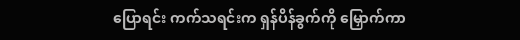ပြောရင်း ကက်သရင်းက ရှန်ပိန်ခွက်ကို မြှောက်ကာ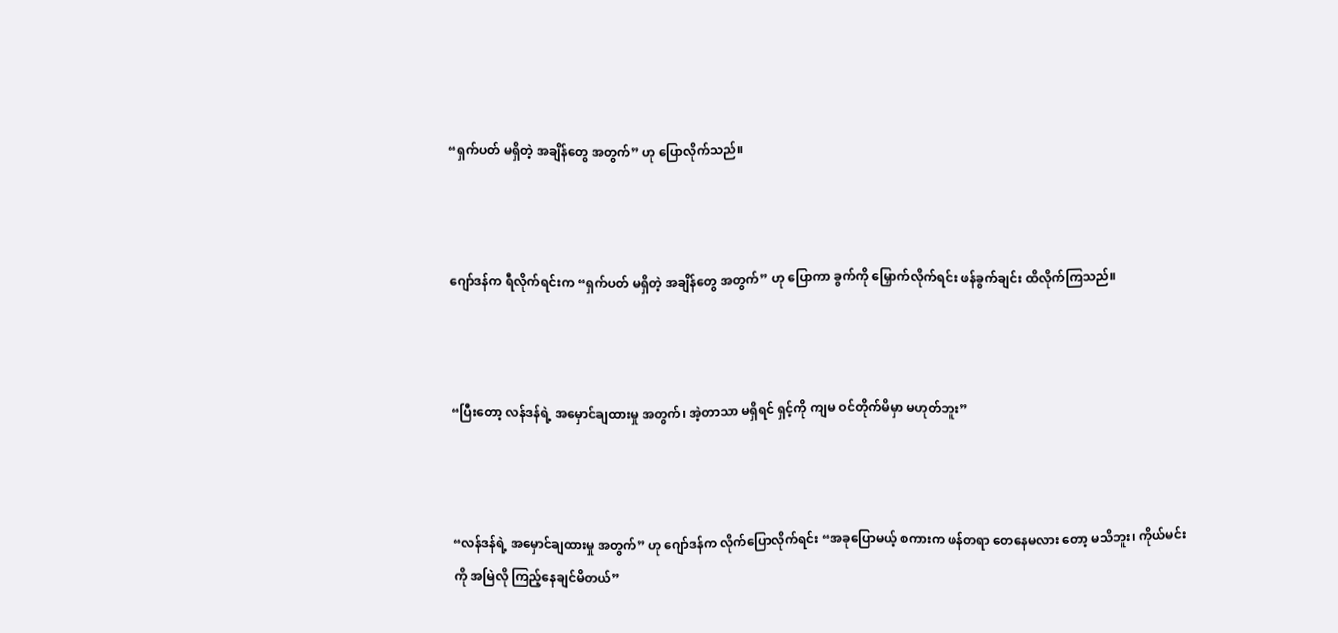“ရှက်ပတ် မရှိတဲ့ အချိန်တွေ အတွက်” ဟု ပြောလိုက်သည်။



ဂျော်ဒန်က ရီလိုက်ရင်းက “ရှက်ပတ် မရှိတဲ့ အချိန်တွေ အတွက်” ဟု ပြောကာ ခွက်ကို မြှောက်လိုက်ရင်း ဖန်ခွက်ချင်း ထိလိုက်ကြသည်။



“ပြီးတော့ လန်ဒန်ရဲ့ အမှောင်ချထားမှု အတွက်၊ အဲ့တာသာ မရှိရင် ရှင့်ကို ကျမ ဝင်တိုက်မိမှာ မဟုတ်ဘူး”



“လန်ဒန်ရဲ့ အမှောင်ချထားမှု အတွက်” ဟု ဂျော်ဒန်က လိုက်ပြောလိုက်ရင်း “အခုပြောမယ့် စကားက ဖန်တရာ တေနေမလား တော့ မသိဘူး၊ ကိုယ်မင်းကို အမြဲလို ကြည့်နေချင်မိတယ်”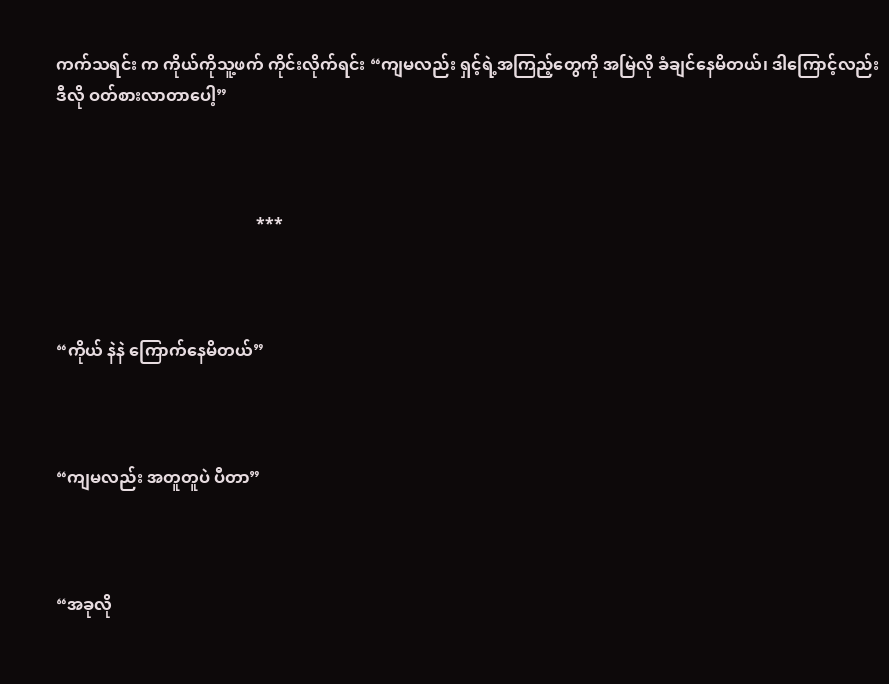ကက်သရင်း က ကိုယ်ကိုသူ့ဖက် ကိုင်းလိုက်ရင်း “ကျမလည်း ရှင့်ရဲ့အကြည့်တွေကို အမြဲလို ခံချင်နေမိတယ်၊ ဒါကြောင့်လည်း ဒီလို ဝတ်စားလာတာပေါ့”



                                                ***



“ကိုယ် နဲနဲ ကြောက်နေမိတယ်”



“ကျမလည်း အတူတူပဲ ပီတာ”



“အခုလို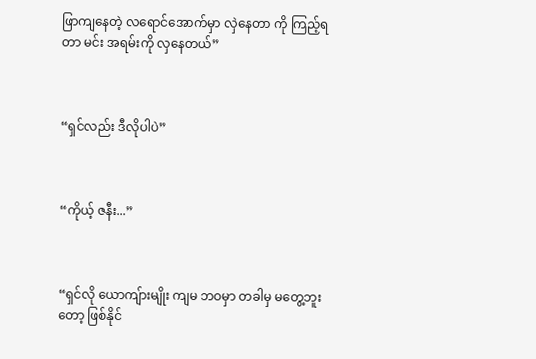ဖြာကျနေတဲ့ လရောင်အောက်မှာ လှဲနေတာ ကို ကြည့်ရတာ မင်း အရမ်းကို လှနေတယ်”



“ရှင်လည်း ဒီလိုပါပဲ”



“ကိုယ့် ဇနီး...”



“ရှင်လို ယောကျ်ားမျိုး ကျမ ဘဝမှာ တခါမှ မတွေ့ဘူးတော့ ဖြစ်နိုင်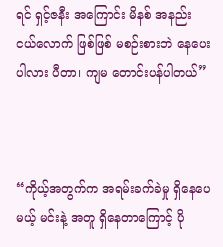ရင် ရှင့်ဇနီး အကြောင်း မိနစ် အနည်း ငယ်လောက် ဖြစ်ဖြစ် မစဉ်းစားဘဲ နေပေးပါလား ပီတာ၊ ကျမ တောင်းပန်ပါတယ်”



“ကိုယ့်အတွက်က အရမ်းခက်ခဲမှု ရှိနေပေမယ့် မင်းနဲ့ အတူ ရှိနေတာကြောင့် ပို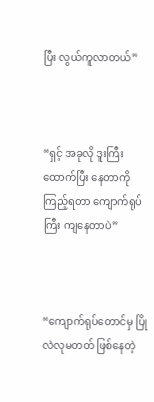ပြီး လွယ်ကူလာတယ်”



“ရှင့် အခုလို ဒူးကြီးထောက်ပြီး နေတာကို ကြည့်ရတာ ကျောက်ရုပ်ကြီး ကျနေတာပဲ”



“ကျောက်ရုပ်တောင်မှ ပြိုလဲလုမတတ် ဖြစ်နေတဲ့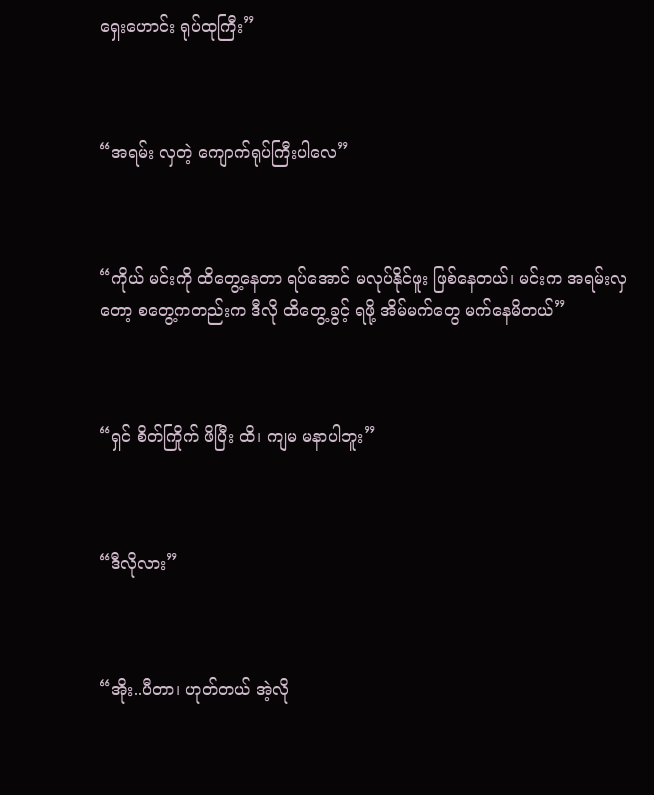ရှေးဟောင်း ရုပ်ထုကြီး”



“အရမ်း လှတဲ့ ကျောက်ရုပ်ကြီးပါလေ”



“ကိုယ် မင်းကို ထိတွေ့နေတာ ရပ်အောင် မလုပ်နိုင်ဖူး ဖြစ်နေတယ်၊ မင်းက အရမ်းလှတော့ စတွေ့ကတည်းက ဒီလို ထိတွေ့ခွင့် ရဖို့ အိမ်မက်တွေ မက်နေမိတယ်”



“ရှင် စိတ်ကြိုက် ဖိပြီး ထိ၊ ကျမ မနာပါဘူး”



“ဒီလိုလား”



“အိုး..ပီတာ၊ ဟုတ်တယ် အဲ့လို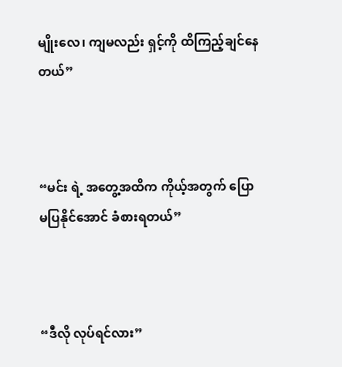မျိုးလေ၊ ကျမလည်း ရှင့်ကို ထိကြည့်ချင်နေတယ်”



“မင်း ရဲ့ အတွေ့အထိက ကိုယ့်အတွက် ပြောမပြနိုင်အောင် ခံစားရတယ်”



“ဒီလို လုပ်ရင်လား”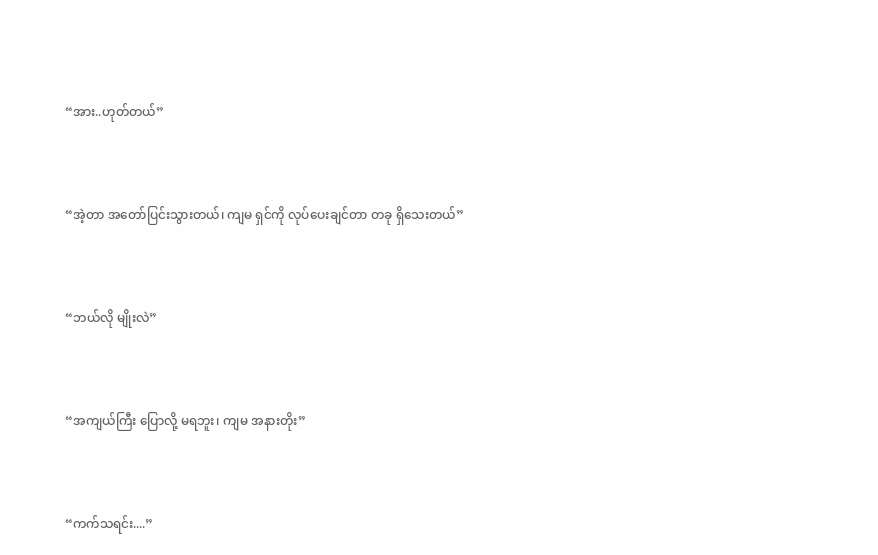“အား..ဟုတ်တယ်”



“အဲ့တာ အတော်ပြင်းသွားတယ်၊ ကျမ ရှင်ကို လုပ်ပေးချင်တာ တခု ရှိသေးတယ်”



“ဘယ်လို မျိုးလဲ”



“အကျယ်ကြီး ပြောလို့ မရဘူး၊ ကျမ အနားတိုး”



“ကက်သရင်း....”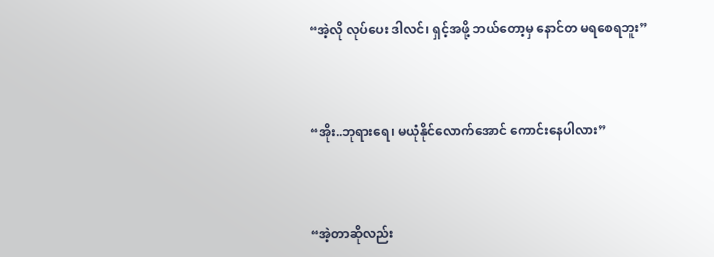“အဲ့လို လုပ်ပေး ဒါလင်၊ ရှင့်အဖို့ ဘယ်တော့မှ နောင်တ မရစေရဘူး”



“အိုး..ဘုရားရေ၊ မယုံနိုင်လောက်အောင် ကောင်းနေပါလား”



“အဲ့တာဆိုလည်း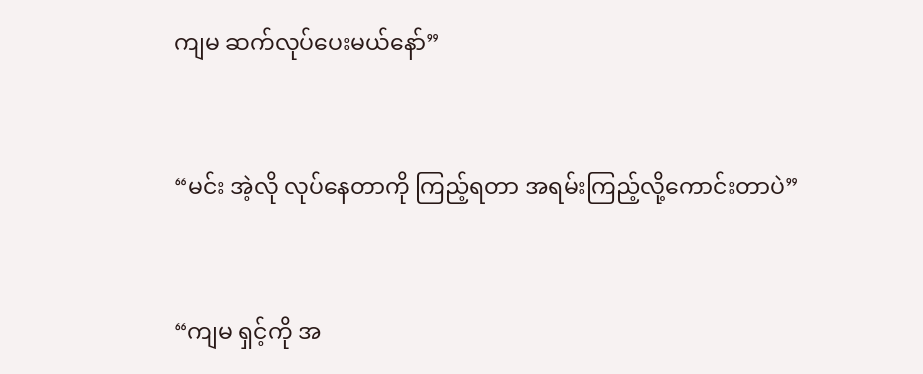ကျမ ဆက်လုပ်ပေးမယ်နော်”



“မင်း အဲ့လို လုပ်နေတာကို ကြည့်ရတာ အရမ်းကြည့်လို့ကောင်းတာပဲ”



“ကျမ ရှင့်ကို အ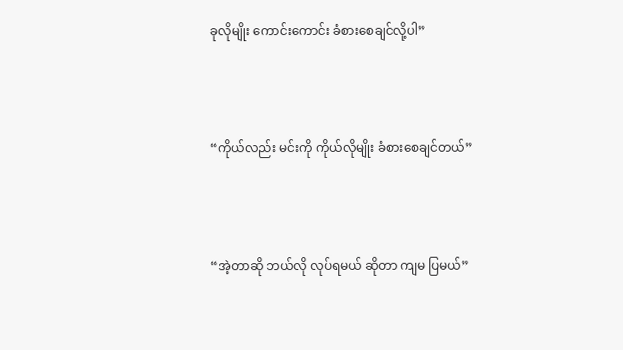ခုလိုမျိုး ကောင်းကောင်း ခံစားစေချင်လို့ပါ”



“ကိုယ်လည်း မင်းကို ကိုယ်လိုမျိုး ခံစားစေချင်တယ်”



“အဲ့တာဆို ဘယ်လို လုပ်ရမယ် ဆိုတာ ကျမ ပြမယ်”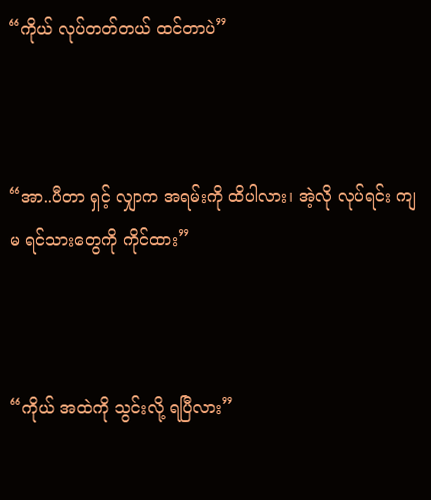“ကိုယ် လုပ်တတ်တယ် ထင်တာပဲ”



“အာ..ပီတာ ရှင့် လျှာက အရမ်းကို ထိပါလား၊ အဲ့လို လုပ်ရင်း ကျမ ရင်သားတွေကို ကိုင်ထား”



“ကိုယ် အထဲကို သွင်းလို့ ရပြီလား”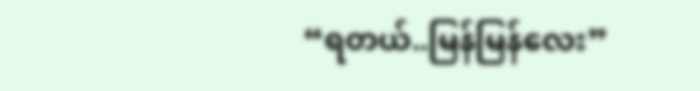“ရတယ်..မြန်မြန်လေး”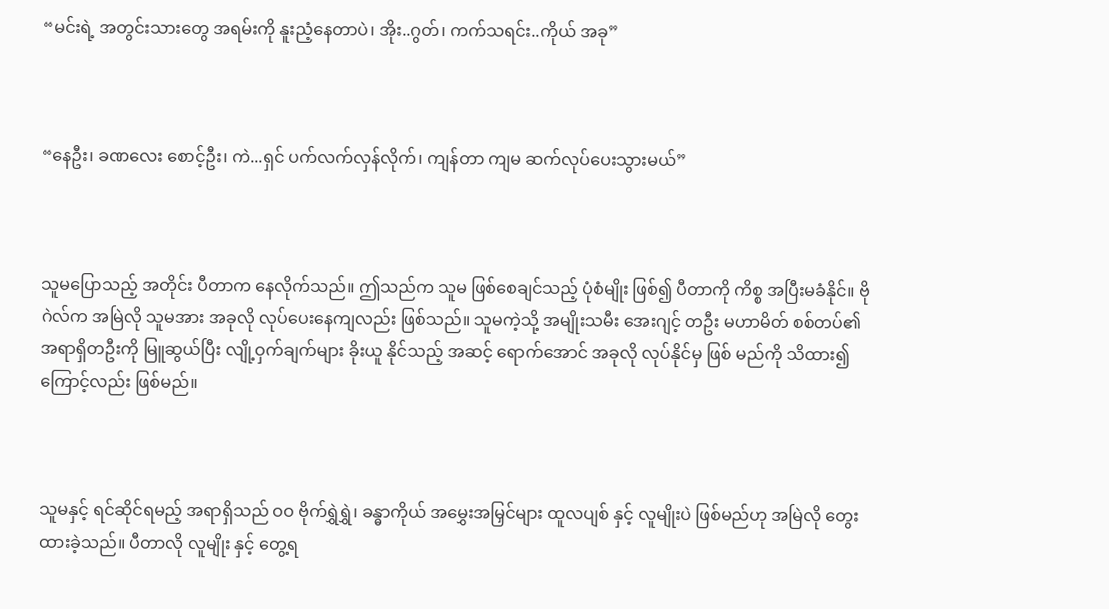“မင်းရဲ့ အတွင်းသားတွေ အရမ်းကို နူးညံ့နေတာပဲ၊ အိုး..ဂွတ်၊ ကက်သရင်း..ကိုယ် အခု”



“နေဦး၊ ခဏလေး စောင့်ဦး၊ ကဲ...ရှင် ပက်လက်လှန်လိုက်၊ ကျန်တာ ကျမ ဆက်လုပ်ပေးသွားမယ်”



သူမပြောသည့် အတိုင်း ပီတာက နေလိုက်သည်။ ဤသည်က သူမ ဖြစ်စေချင်သည့် ပုံစံမျိုး ဖြစ်၍ ပီတာကို ကိစ္စ အပြီးမခံနိုင်။ ဗိုဂဲလ်က အမြဲလို သူမအား အခုလို လုပ်ပေးနေကျလည်း ဖြစ်သည်။ သူမကဲ့သို့ အမျိုးသမီး အေးဂျင့် တဦး မဟာမိတ် စစ်တပ်၏ အရာရှိတဦးကို မြူဆွယ်ပြီး လျို့ဝှက်ချက်များ ခိုးယူ နိုင်သည့် အဆင့် ရောက်အောင် အခုလို လုပ်နိုင်မှ ဖြစ် မည်ကို သိထား၍ကြောင့်လည်း ဖြစ်မည်။



သူမနှင့် ရင်ဆိုင်ရမည့် အရာရှိသည် ဝဝ ဗိုက်ရွှဲရွှဲ၊ ခန္ဓာကိုယ် အမွှေးအမြှင်များ ထူလပျစ် နှင့် လူမျိုးပဲ ဖြစ်မည်ဟု အမြဲလို တွေးထားခဲ့သည်။ ပီတာလို လူမျိုး နှင့် တွေ့ရ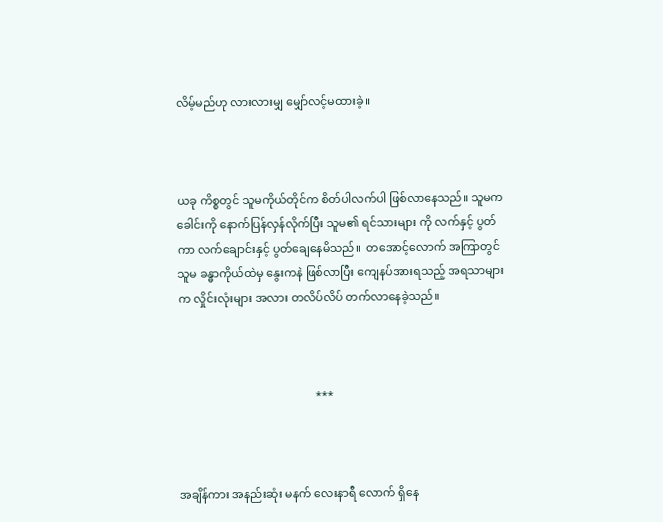လိမ့်မည်ဟု လားလားမျှ မျှော်လင့်မထားခဲ့။



ယခု ကိစ္စတွင် သူမကိုယ်တိုင်က စိတ်ပါလက်ပါ ဖြစ်လာနေသည်။ သူမက ခေါင်းကို နောက်ပြန်လှန်လိုက်ပြီး သူမ၏ ရင်သားများ ကို လက်နှင့် ပွတ်ကာ လက်ချောင်းနှင့် ပွတ်ချေနေမိသည်။  တအောင့်လောက် အကြာတွင် သူမ ခန္ဓာကိုယ်ထဲမှ နွေးကနဲ ဖြစ်လာပြီး ကျေနပ်အားရသည့် အရသာများက လှိုင်းလုံးများ အလား တလိပ်လိပ် တက်လာနေခဲ့သည်။



                                                ***



အချိန်ကား အနည်းဆုံး မနက် လေးနာရီ လောက် ရှိနေ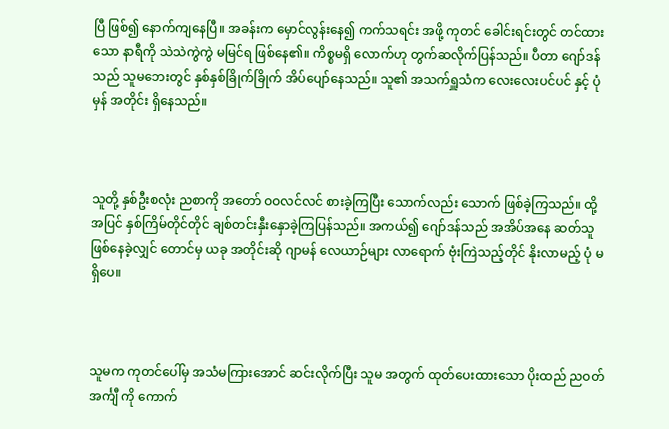ပြီ ဖြစ်၍ နောက်ကျနေပြီ။ အခန်းက မှောင်လွန်းနေ၍ ကက်သရင်း အဖို့ ကုတင် ခေါင်းရင်းတွင် တင်ထားသော နာရီကို သဲသဲကွဲကွဲ မမြင်ရ ဖြစ်နေ၏။ ကိစ္စမရှိ လောက်ဟု တွက်ဆလိုက်ပြန်သည်။ ပီတာ ဂျော်ဒန်သည် သူမဘေးတွင် နှစ်နှစ်ခြိုက်ခြိုက် အိပ်ပျော်နေသည်။ သူ၏ အသက်ရှူသံက လေးလေးပင်ပင် နှင့် ပုံမှန် အတိုင်း ရှိနေသည်။



သူတို့ နှစ်ဦးစလုံး ညစာကို အတော် ဝဝလင်လင် စားခဲ့ကြပြီး သောက်လည်း သောက် ဖြစ်ခဲ့ကြသည်။ ထို့အပြင် နှစ်ကြိမ်တိုင်တိုင် ချစ်တင်းနှီးနှောခဲ့ကြပြန်သည်။ အကယ်၍ ဂျော်ဒန်သည် အအိပ်အနေ ဆတ်သူ ဖြစ်နေခဲ့လျှင် တောင်မှ ယခု အတိုင်းဆို ဂျာမန် လေယာဉ်များ လာရောက် ဗုံးကြဲသည့်တိုင် နိုးလာမည့် ပုံ မရှိပေ။



သူမက ကုတင်ပေါ်မှ အသံမကြားအောင် ဆင်းလိုက်ပြီး သူမ အတွက် ထုတ်ပေးထားသော ပိုးထည် ညဝတ် အင်္ကျီ ကို ကောက်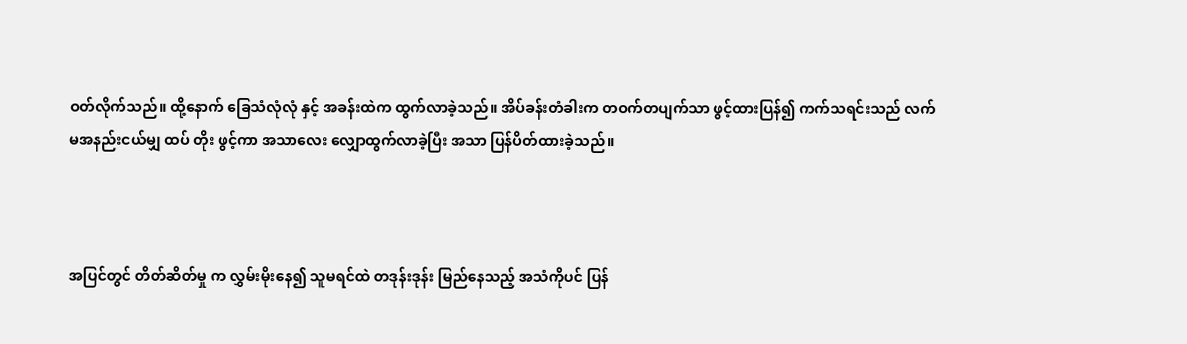ဝတ်လိုက်သည်။ ထို့နောက် ခြေသံလုံလုံ နှင့် အခန်းထဲက ထွက်လာခဲ့သည်။ အိပ်ခန်းတံခါးက တဝက်တပျက်သာ ဖွင့်ထားပြန်၍ ကက်သရင်းသည် လက်မအနည်းငယ်မျှ ထပ် တိုး ဖွင့်ကာ အသာလေး လျှောထွက်လာခဲ့ပြီး အသာ ပြန်ပိတ်ထားခဲ့သည်။



အပြင်တွင် တိတ်ဆိတ်မှု က လွှမ်းမိုးနေ၍ သူမရင်ထဲ တဒုန်းဒုန်း မြည်နေသည့် အသံကိုပင် ပြန်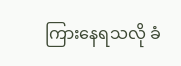ကြားနေရသလို ခံ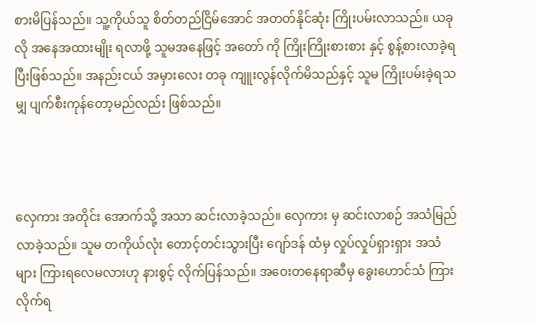စားမိပြန်သည်။ သူ့ကိုယ်သူ စိတ်တည်ငြိမ်အောင် အတတ်နိုင်ဆုံး ကြိုးပမ်းလာသည်။ ယခုလို အနေအထားမျိုး ရလာဖို့ သူမအနေဖြင့် အတော် ကို ကြိုးကြိုးစားစား နှင့် စွန့်စားလာခဲ့ရပြီးဖြစ်သည်။ အနည်းငယ် အမှားလေး တခု ကျူးလွန်လိုက်မိသည်နှင့် သူမ ကြိုးပမ်းခဲ့ရသမျှ ပျက်စီးကုန်တော့မည်လည်း ဖြစ်သည်။



လှေကား အတိုင်း အောက်သို့ အသာ ဆင်းလာခဲ့သည်။ လှေကား မှ ဆင်းလာစဉ် အသံမြည်လာခဲ့သည်။ သူမ တကိုယ်လုံး တောင့်တင်းသွားပြီး ဂျော်ဒန် ထံမှ လှုပ်လှုပ်ရှားရှား အသံများ ကြားရလေမလားဟု နားစွင့် လိုက်ပြန်သည်။ အဝေးတနေရာဆီမှ ခွေးဟောင်သံ ကြားလိုက်ရ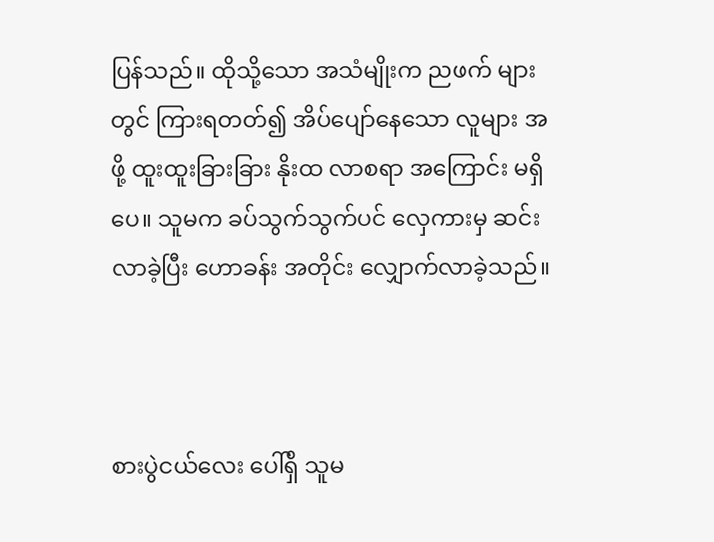ပြန်သည်။ ထိုသို့သော အသံမျိုးက ညဖက် များတွင် ကြားရတတ်၍ အိပ်ပျော်နေသော လူများ အဖို့ ထူးထူးခြားခြား နိုးထ လာစရာ အကြောင်း မရှိပေ။ သူမက ခပ်သွက်သွက်ပင် လှေကားမှ ဆင်းလာခဲ့ပြီး ဟောခန်း အတိုင်း လျှောက်လာခဲ့သည်။



စားပွဲငယ်လေး ပေါ်ရှိ သူမ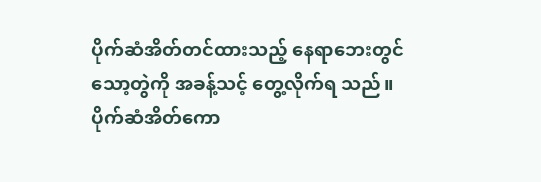ပိုက်ဆံအိတ်တင်ထားသည့် နေရာဘေးတွင် သော့တွဲကို အခန့်သင့် တွေ့လိုက်ရ သည်။ ပိုက်ဆံအိတ်ကော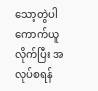သော့တွဲပါ ကောက်ယူလိုက်ပြီး အလုပ်စရန်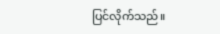ပြင်လိုက်သည်။